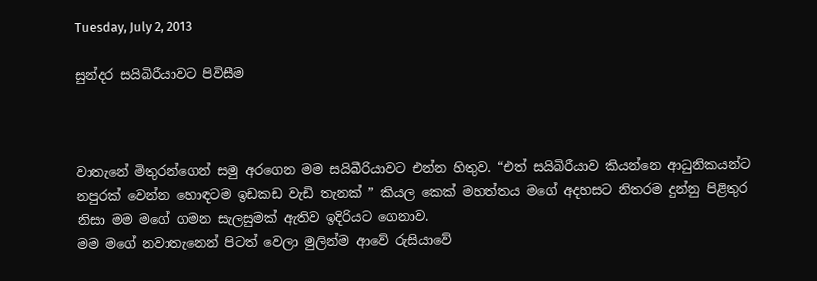Tuesday, July 2, 2013

සුන්දර සයිබිරීයාවට පිවිසීම



වාතැනේ මිතුරන්ගෙන් සමු අරගෙන මම සයිබීරියාවට එන්න හිතුව. “එත් සයිබිරීයාව කියන්නෙ ආධුනිකයන්ට නපුරක් වෙන්න හොඳටම ඉඩකඩ වැඩි තැනක් ” කියල කෙක් මහත්තය මගේ අදහසට නිතරම දුන්නු පිළිතුර නිසා මම මගේ ගමන සැලසුමක් ඇතිව ඉදිරියට ගෙනාව.
මම මගේ නවාතැනෙන් පිටත් වෙලා මුලින්ම ආවේ රුසියාවේ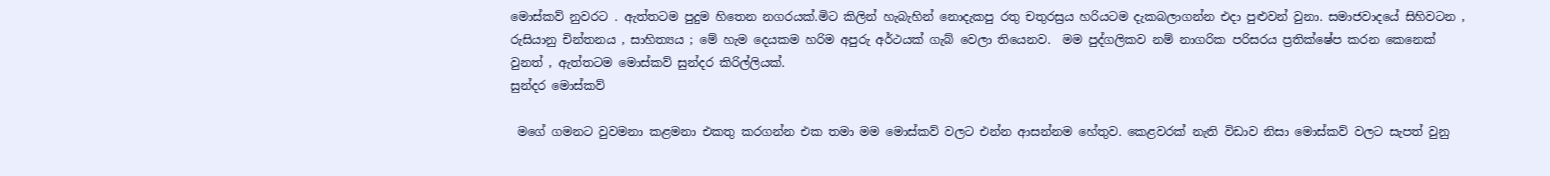මොස්කව් නුවරට . ඇත්තටම පුදුම හිතෙන නගරයක්.මිට කිලින් හැබැහින් නොදැකපු රතු චතුරස්‍රය හරියටම දැකබලාගන්න එදා පුළුවන් වුනා. සමාජවාදයේ සිහිවටන , රුසියානු චින්තනය , සාහිත්‍යය ; මේ හැම දෙයකම හරිම අපුරු අර්ථයක් ගැබ් වෙලා තියෙනව.  මම පුද්ගලිකව නම් නාගරික පරිසරය ප්‍රතික්ෂේප කරන කෙනෙක්  වුනත් , ඇත්තටම මොස්කව් සුන්දර කිරිල්ලියක්.
සුන්දර මොස්කව්

 මගේ ගමනට වුවමනා කළමනා එකතු කරගන්න එක තමා මම මොස්කව් වලට එන්න ආසන්නම හේතුව. කෙළවරක් නැති විඩාව නිසා මොස්කව් වලට සැපත් වුනු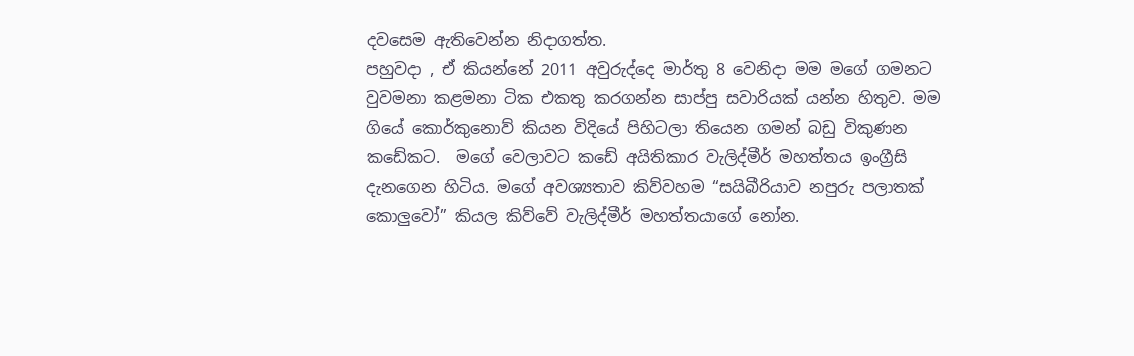දවසෙම ඇතිවෙන්න නිදාගත්ත.
පහුවදා , ඒ කියන්නේ 2011 අවුරුද්දෙ මාර්තු 8 වෙනිදා මම මගේ ගමනට වුවමනා කළමනා ටික එකතු කරගන්න සාප්පු සවාරියක් යන්න හිතුව. මම ගියේ කොර්කුනොව් කියන විදියේ පිහිටලා තියෙන ගමන් බඩු විකුණන කඩේකට.  මගේ වෙලාවට කඩේ අයිතිකාර වැලිද්මීර් මහත්තය ඉංග්‍රීසි දැනගෙන හිටිය. මගේ අවශ්‍යතාව කිව්වහම “සයිබීරියාව නපුරු පලාතක් කොලුවෝ” කියල කිව්වේ වැලිද්මීර් මහත්තයාගේ නෝන.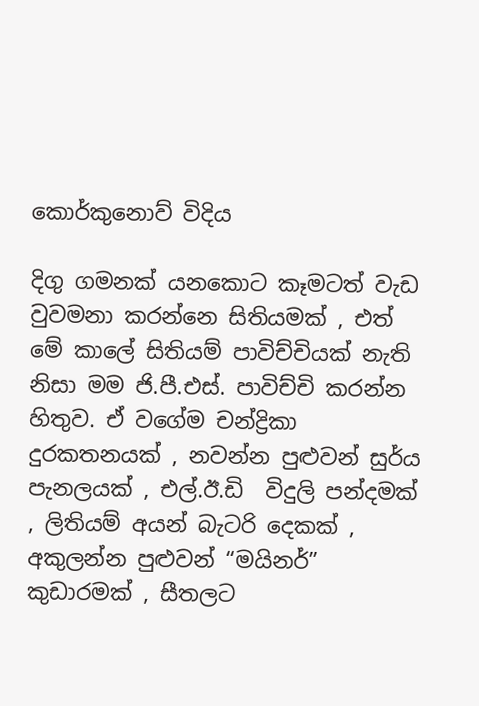කොර්කුනොව් විදිය

දිගු ගමනක් යනකොට කෑමටත් වැඩ වුවමනා කරන්නෙ සිතියමක් , එත් මේ කාලේ සිතියම් පාවිච්චියක් නැති නිසා මම ජි.පී.එස්. පාවිච්චි කරන්න හිතුව. ඒ වගේම චන්ද්‍රිකා දුරකතනයක් , නවන්න පුළුවන් සුර්ය පැනලයක් , එල්.ඊ.ඩි  විදුලි පන්දමක් , ලිතියම් අයන් බැටරි දෙකක් , අකුලන්න පුළුවන් “මයිනර්” කුඩාරමක් , සීතලට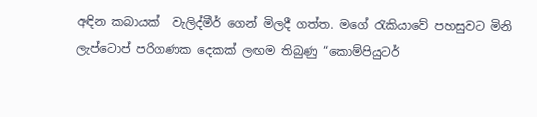අඳින කබායක්  වැලිද්මීර් ගෙන් මිලදී ගත්ත. මගේ රැකියාවේ පහසුවට මිනි ලැප්ටොප් පරිගණක දෙකක් ලඟම තිබුණු “කොම්පියුටර්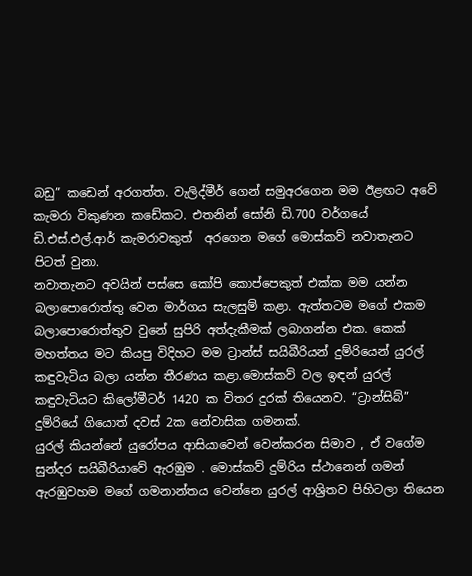බඩු” කඩෙන් අරගත්ත. වැලිද්මීර් ගෙන් සමුඅරගෙන මම ඊළඟට අවේ කැමරා විකුණන කඩේකට. එතනින් සෝනි ඩි.700 වර්ගයේ ඩි.එස්.එල්.ආර් කැමරාවකුත්  අරගෙන මගේ මොස්කව් නවාතැනට පිටත් වුනා.
නවාතැනට අවයින් පස්සෙ කෝපි කොප්පෙකුත් එක්ක මම යන්න බලාපොරොත්තු වෙන මාර්ගය සැලසුම් කළා. ඇත්තටම මගේ එකම බලාපොරොත්තුව වුනේ සුපිරි අත්දැකීමක් ලබාගන්න එක. කෙක් මහත්තය මට කියපු විදිහට මම ට්‍රාන්ස් සයිබීරියන් දුම්රියෙන් යුරල් කඳුවැටිය බලා යන්න තීරණය කළා.මොස්කව් වල ඉඳන් යුරල් කඳුවැටියට කිලෝමීටර් 1420 ක විතර දුරක් තියෙනව. “ට්‍රාන්සිබ්” දුම්රියේ ගියොත් දවස් 2ක නේවාසික ගමනක්.
යුරල් කියන්නේ යුරෝපය ආසියාවෙන් වෙන්කරන සිමාව , ඒ වගේම සුන්දර සයිබීරියාවේ ඇරඹුම . මොස්කව් දුම්රිය ස්ථානෙන් ගමන් ඇරඹුවහම මගේ ගමනාන්තය වෙන්නෙ යුරල් ආශ්‍රිතව පිහිටලා තියෙන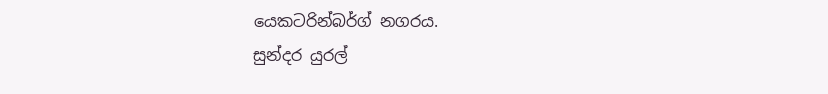යෙකටරින්බර්ග් නගරය.
සුන්දර යුරල්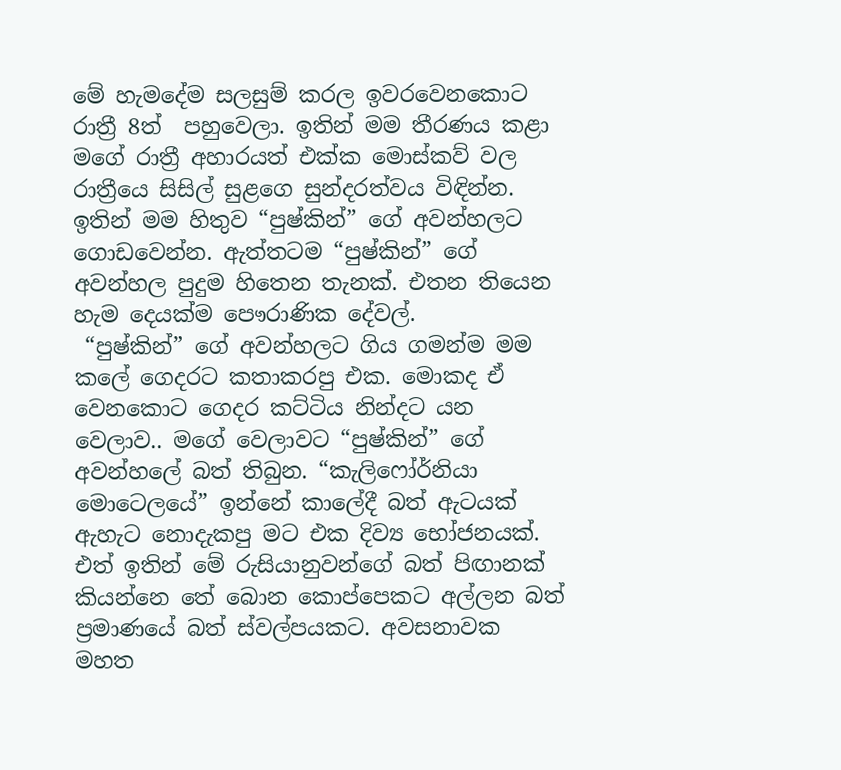මේ හැමදේම සලසුම් කරල ඉවරවෙනකොට රාත්‍රී 8ත්  පහුවෙලා. ඉතින් මම තීරණය කළා මගේ රාත්‍රී අහාරයත් එක්ක මොස්කව් වල රාත්‍රීයෙ සිසිල් සුළගෙ සුන්දරත්වය විඳින්න.  ඉතින් මම හිතුව “පුෂ්කින්” ගේ අවන්හලට ගොඩවෙන්න. ඇත්තටම “පුෂ්කින්” ගේ අවන්හල පුදුම හිතෙන තැනක්. එතන තියෙන හැම දෙයක්ම පෞරාණික දේවල්.
 “පුෂ්කින්” ගේ අවන්හලට ගිය ගමන්ම මම කලේ ගෙදරට කතාකරපු එක. මොකද ඒ වෙනකොට ගෙදර කට්ටිය නින්දට යන වෙලාව.. මගේ වෙලාවට “පුෂ්කින්” ගේ අවන්හලේ බත් තිබුන. “කැලිෆෝර්නියා මොටෙලයේ” ඉන්නේ කාලේදී බත් ඇටයක් ඇහැට නොදැකපු මට එක දිව්‍ය භෝජනයක්. එත් ඉතින් මේ රුසියානුවන්ගේ බත් පිඟානක් කියන්නෙ තේ බොන කොප්පෙකට අල්ලන බත් ප්‍රමාණයේ බත් ස්වල්පයකට. අවසනාවක මහත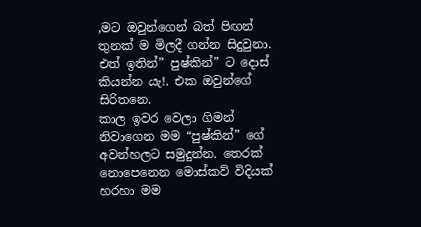,මට ඔවුන්ගෙන් බත් පිඟන් තුනක් ම මිලදී ගන්න සිදුවුනා. එත් ඉතින්” පුෂ්කින්” ට දොස් කියන්න යැ!. එක ඔවුන්ගේ සිරිතනෙ.
කාල ඉවර වෙලා ගිමන් නිවාගෙන මම “පුෂ්කින්” ගේ අවන්හලට සමුදුන්න. තෙරක් නොපෙනෙන මොස්කව් විදියක් හරහා මම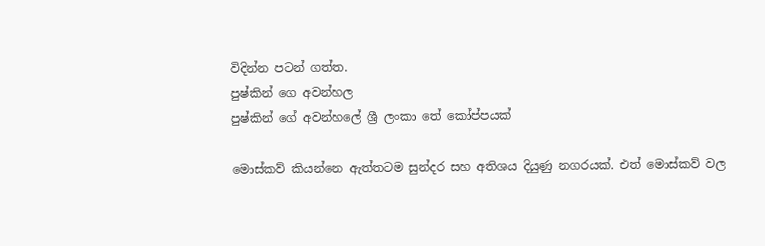විදින්න පටන් ගත්ත.
පුෂ්කින් ගෙ අවන්හල
පුෂ්කින් ගේ අවන්හලේ ශ්‍රී ලංකා තේ කෝප්පයක්

මොස්කව් කියන්නෙ ඇත්තටම සුන්දර සහ අතිශය දියුණු නගරයක්. එත් මොස්කව් වල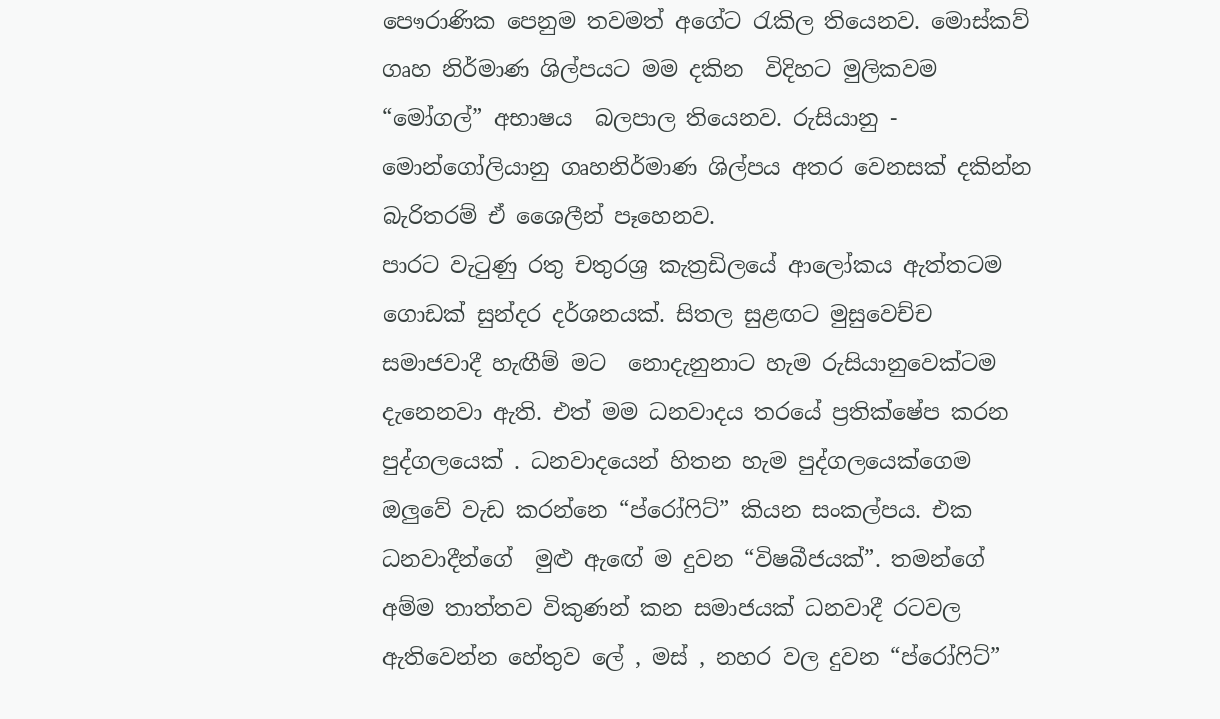පෞරාණික පෙනුම තවමත් අගේට රැකිල තියෙනව. මොස්කව් ගෘහ නිර්මාණ ශිල්පයට මම දකින  විදිහට මුලිකවම “මෝගල්” අභාෂය  බලපාල තියෙනව. රුසියානු - මොන්ගෝලියානු ගෘහනිර්මාණ ශිල්පය අතර වෙනසක් දකින්න බැරිතරම් ඒ ශෛලීන් පෑහෙනව.
පාරට වැටුණු රතු චතුරශ්‍ර කැත්‍රඩිලයේ ආලෝකය ඇත්තටම ගොඩක් සුන්දර දර්ශනයක්. සිතල සුළඟට මුසුවෙච්ච සමාජවාදී හැඟීම් මට  නොදැනුනාට හැම රුසියානුවෙක්ටම දැනෙනවා ඇති. එත් මම ධනවාදය තරයේ ප්‍රතික්ෂේප කරන පුද්ගලයෙක් . ධනවාදයෙන් හිතන හැම පුද්ගලයෙක්ගෙම ඔලුවේ වැඩ කරන්නෙ “ප්රෝෆිට්” කියන සංකල්පය. එක ධනවාදීන්ගේ  මුළු ඇඟේ ම දුවන “විෂබීජයක්”. තමන්ගේ අම්ම තාත්තව විකුණන් කන සමාජයක් ධනවාදී රටවල ඇතිවෙන්න හේතුව ලේ , මස් , නහර වල දුවන “ප්රෝෆිට්”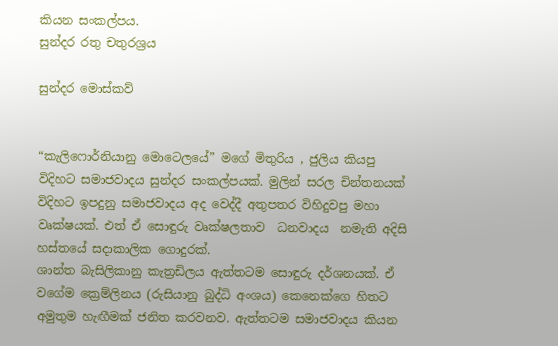කියන සංකල්පය.
සුන්දර රතු චතුරශ්‍රය

සුන්දර මොස්කව්


“කැලිෆොර්නියානු මොටෙලයේ” මගේ මිතුරිය , ජුලිය කියපු විදිහට සමාජවාදය සුන්දර සංකල්පයක්. මුලින් සරල චින්තනයක් විදිහට ඉපදුනු සමාජවාදය අද වෙද්දී අතුපතර විහිදුවපු මහා වෘක්ෂයක්. එත් ඒ සොඳුරු වෘක්ෂලතාව  ධනවාදය  නමැති අදිසි හස්තයේ සදාකාලික ගොදුරක්.
ශාන්ත බැසිලිකානු කැත්‍රඩිලය ඇත්තටම සොඳුරු දර්ශනයක්. ඒ වගේම ක්‍රෙම්ලිනය (රුසියානු බුද්ධි අංශය) කෙනෙක්ගෙ හිතට අමුතුම හැඟීමක් ජනිත කරවනව. ඇත්තටම සමාජවාදය කියන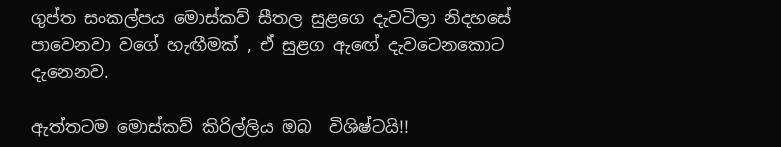ගුප්ත සංකල්පය මොස්කව් සීතල සුළගෙ දැවටිලා නිදහසේ පාවෙනවා වගේ හැඟීමක් , ඒ සුළග ඇඟේ දැවටෙනකොට දැනෙනව.

ඇත්තටම මොස්කව් කිරිල්ලිය ඔබ  විශිෂ්ටයි!!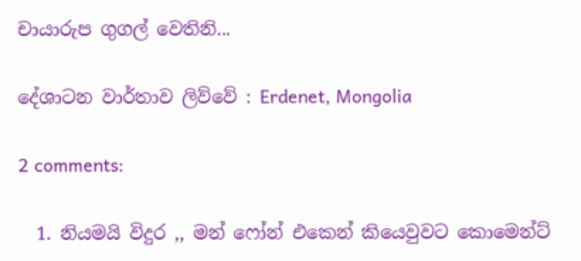චායාරුප ගුගල් වෙතිනි...

දේශාටන වාර්තාව ලිව්වේ : Erdenet, Mongolia

2 comments:

  1. නියමයි විදුර ,, මන් ෆෝන් එකෙන් කියෙවුවට කොමෙන්ට්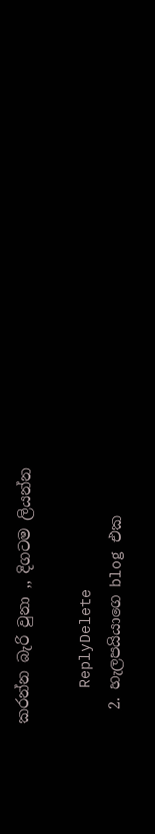කරන්න බැරි වුනා ,, දිගටම ලියන්න

    ReplyDelete
  2. හැලපයියාගෙ blog එක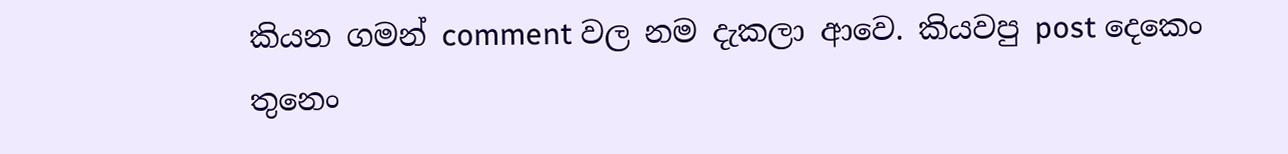කියන ගමන් comment වල නම දැකලා ආවෙ. කියවපු post දෙකෙං තුනෙං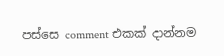පස්සෙ comment එකක් දාන්නම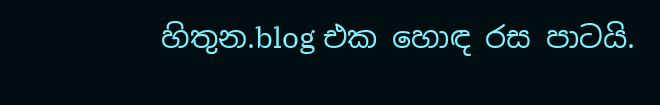හිතුන.blog එක හොඳ රස පාටයි.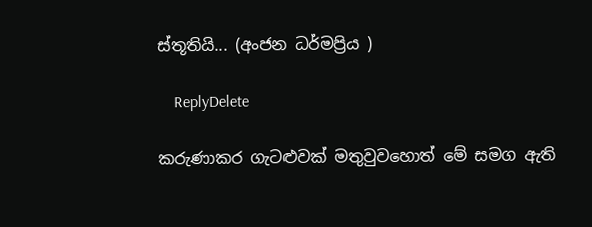ස්තූතියි... (අංජන ධර්මප්‍රිය )

    ReplyDelete

කරුණාකර ගැටළුවක් මතුවුවහොත් මේ සමග ඇති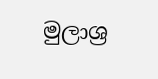මුලාශ්‍ර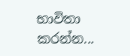භාවිතා කරන්න...